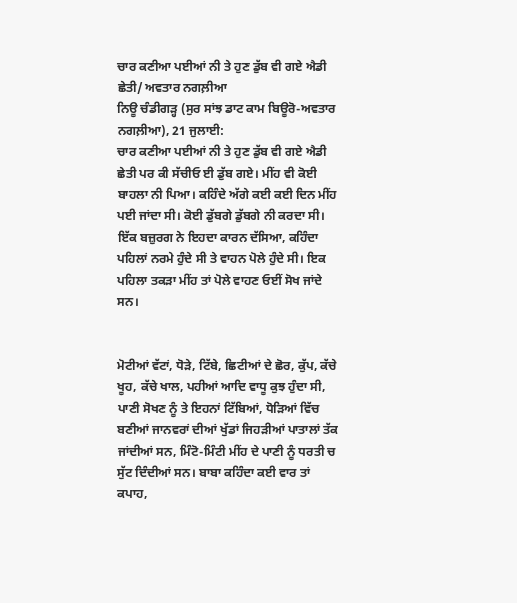ਚਾਰ ਕਣੀਆ ਪਈਆਂ ਨੀ ਤੇ ਹੁਣ ਡੁੱਬ ਵੀ ਗਏ ਐਡੀ ਛੇਤੀ/ ਅਵਤਾਰ ਨਗਲ਼ੀਆ
ਨਿਊ ਚੰਡੀਗੜ੍ਹ (ਸੁਰ ਸਾਂਝ ਡਾਟ ਕਾਮ ਬਿਊਰੋ-ਅਵਤਾਰ ਨਗਲ਼ੀਆ), 21 ਜੁਲਾਈ:
ਚਾਰ ਕਣੀਆ ਪਈਆਂ ਨੀ ਤੇ ਹੁਣ ਡੁੱਬ ਵੀ ਗਏ ਐਡੀ ਛੇਤੀ ਪਰ ਕੀ ਸੱਚੀਓ ਈ ਡੁੱਬ ਗਏ। ਮੀਂਹ ਵੀ ਕੋਈ ਬਾਹਲਾ ਨੀ ਪਿਆ। ਕਹਿੰਦੇ ਅੱਗੇ ਕਈ ਕਈ ਦਿਨ ਮੀਂਹ ਪਈ ਜਾਂਦਾ ਸੀ। ਕੋਈ ਡੁੱਬਗੇ ਡੁੱਬਗੇ ਨੀ ਕਰਦਾ ਸੀ। ਇੱਕ ਬਜ਼ੁਰਗ ਨੇ ਇਹਦਾ ਕਾਰਨ ਦੱਸਿਆ, ਕਹਿੰਦਾ ਪਹਿਲਾਂ ਨਰਮੇ ਹੁੰਦੇ ਸੀ ਤੇ ਵਾਹਨ ਪੋਲੇ ਹੁੰਦੇ ਸੀ। ਇਕ ਪਹਿਲਾ ਤਕੜਾ ਮੀਂਹ ਤਾਂ ਪੋਲੇ ਵਾਹਣ ਓਈਂ ਸੋਖ ਜਾਂਦੇ ਸਨ।


ਮੋਟੀਆਂ ਵੱਟਾਂ, ਧੋੜੇ, ਟਿੱਬੇ, ਛਿਟੀਆਂ ਦੇ ਛੋਰ, ਕੁੱਪ, ਕੱਚੇ ਖੂਹ, ਕੱਚੇ ਖਾਲ, ਪਹੀਆਂ ਆਦਿ ਵਾਧੂ ਕੁਝ ਹੁੰਦਾ ਸੀ, ਪਾਣੀ ਸੋਖਣ ਨੂੰ ਤੇ ਇਹਨਾਂ ਟਿੱਬਿਆਂ, ਧੋੜਿਆਂ ਵਿੱਚ ਬਣੀਆਂ ਜਾਨਵਰਾਂ ਦੀਆਂ ਖੁੱਡਾਂ ਜਿਹੜੀਆਂ ਪਾਤਾਲਾਂ ਤੱਕ ਜਾਂਦੀਆਂ ਸਨ, ਮਿੰਟੋ-ਮਿੰਟੀ ਮੀਂਹ ਦੇ ਪਾਣੀ ਨੂੰ ਧਰਤੀ ਚ ਸੁੱਟ ਦਿੰਦੀਆਂ ਸਨ। ਬਾਬਾ ਕਹਿੰਦਾ ਕਈ ਵਾਰ ਤਾਂ ਕਪਾਹ,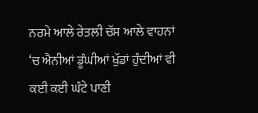ਨਰਮੇ ਆਲੇ ਰੇਤਲੀ ਚੱਸ ਆਲੇ ਵਾਹਨਾਂ ‘ਚ ਐਨੀਆਂ ਡੂੰਘੀਆਂ ਖੁੱਡਾਂ ਹੁੰਦੀਆਂ ਵੀ ਕਈ ਕਈ ਘੰਟੇ ਪਾਣੀ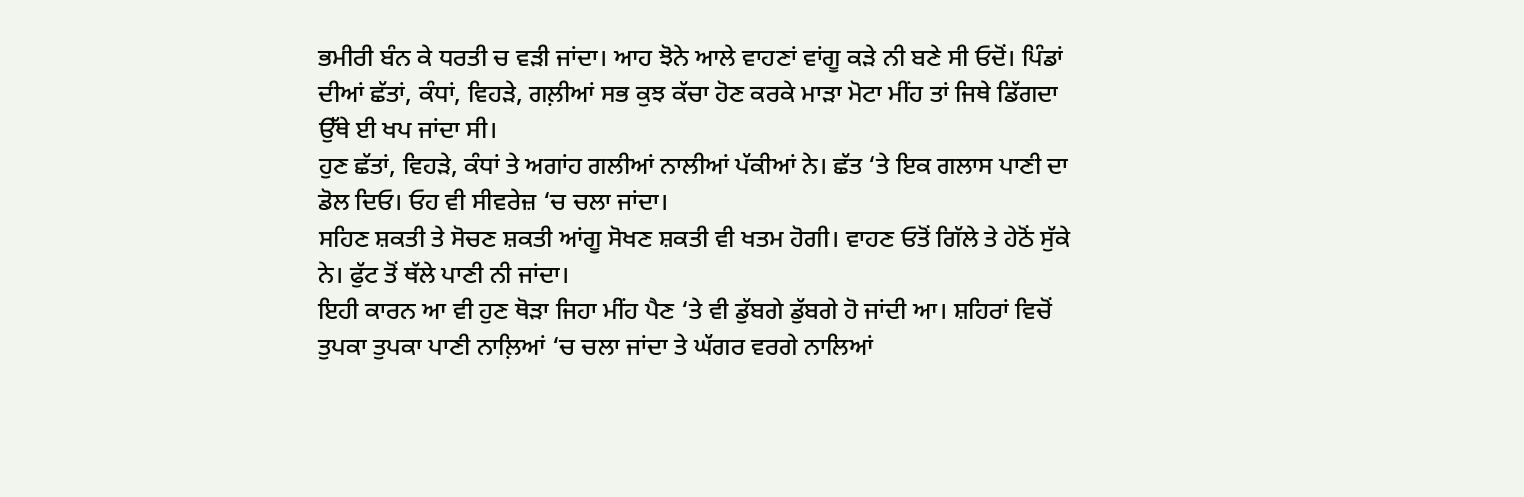ਭਮੀਰੀ ਬੰਨ ਕੇ ਧਰਤੀ ਚ ਵੜੀ ਜਾਂਦਾ। ਆਹ ਝੋਨੇ ਆਲੇ ਵਾਹਣਾਂ ਵਾਂਗੂ ਕੜੇ ਨੀ ਬਣੇ ਸੀ ਓਦੋਂ। ਪਿੰਡਾਂ ਦੀਆਂ ਛੱਤਾਂ, ਕੰਧਾਂ, ਵਿਹੜੇ, ਗਲ਼ੀਆਂ ਸਭ ਕੁਝ ਕੱਚਾ ਹੋਣ ਕਰਕੇ ਮਾੜਾ ਮੋਟਾ ਮੀਂਹ ਤਾਂ ਜਿਥੇ ਡਿੱਗਦਾ ਉੱਥੇ ਈ ਖਪ ਜਾਂਦਾ ਸੀ।
ਹੁਣ ਛੱਤਾਂ, ਵਿਹੜੇ, ਕੰਧਾਂ ਤੇ ਅਗਾਂਹ ਗਲੀਆਂ ਨਾਲੀਆਂ ਪੱਕੀਆਂ ਨੇ। ਛੱਤ ‘ਤੇ ਇਕ ਗਲਾਸ ਪਾਣੀ ਦਾ ਡੋਲ ਦਿਓ। ਓਹ ਵੀ ਸੀਵਰੇਜ਼ ‘ਚ ਚਲਾ ਜਾਂਦਾ।
ਸਹਿਣ ਸ਼ਕਤੀ ਤੇ ਸੋਚਣ ਸ਼ਕਤੀ ਆਂਗੂ ਸੋਖਣ ਸ਼ਕਤੀ ਵੀ ਖਤਮ ਹੋਗੀ। ਵਾਹਣ ਓਤੋਂ ਗਿੱਲੇ ਤੇ ਹੇਠੋਂ ਸੁੱਕੇ ਨੇ। ਫੁੱਟ ਤੋਂ ਥੱਲੇ ਪਾਣੀ ਨੀ ਜਾਂਦਾ।
ਇਹੀ ਕਾਰਨ ਆ ਵੀ ਹੁਣ ਥੋੜਾ ਜਿਹਾ ਮੀਂਹ ਪੈਣ ‘ਤੇ ਵੀ ਡੁੱਬਗੇ ਡੁੱਬਗੇ ਹੋ ਜਾਂਦੀ ਆ। ਸ਼ਹਿਰਾਂ ਵਿਚੋਂ ਤੁਪਕਾ ਤੁਪਕਾ ਪਾਣੀ ਨਾਲ਼ਿਆਂ ‘ਚ ਚਲਾ ਜਾਂਦਾ ਤੇ ਘੱਗਰ ਵਰਗੇ ਨਾਲਿਆਂ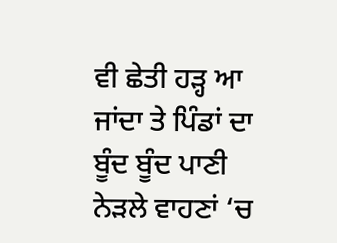ਵੀ ਛੇਤੀ ਹੜ੍ਹ ਆ ਜਾਂਦਾ ਤੇ ਪਿੰਡਾਂ ਦਾ ਬੂੰਦ ਬੂੰਦ ਪਾਣੀ ਨੇੜਲੇ ਵਾਹਣਾਂ ‘ਚ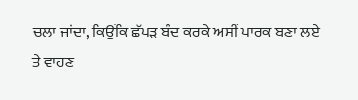ਚਲਾ ਜਾਂਦਾ, ਕਿਉਂਕਿ ਛੱਪੜ ਬੰਦ ਕਰਕੇ ਅਸੀਂ ਪਾਰਕ ਬਣਾ ਲਏ ਤੇ ਵਾਹਣ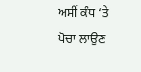ਅਸੀਂ ਕੰਧ ‘ਤੇ ਪੋਚਾ ਲਾਉਣ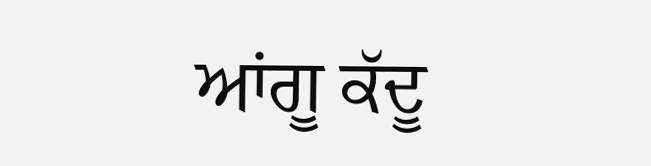ਆਂਗੂ ਕੱਦੂ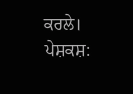ਕਰਲੇ।
ਪੇਸ਼ਕਸ਼: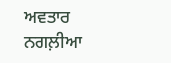ਅਵਤਾਰ ਨਗਲ਼ੀਆ